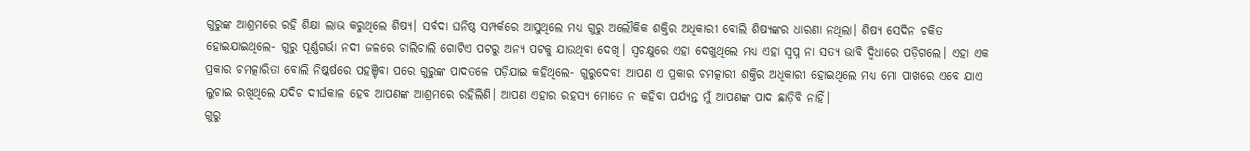ଗୁରୁଙ୍କ ଆଶ୍ରମରେ ରହି ଶିକ୍ଷା ଲାଭ କରୁଥିଲେ ଶିଷ୍ୟ। ସର୍ବଦା ଘନିଷ୍ଠ ସମ୍ପର୍କରେ ଆସୁଥିଲେ ମଧ୍ୟ ଗୁରୁ ଅଲୌକିକ ଶକ୍ତିର ଅଧିକାରୀ ବୋଲି ଶିଷ୍ୟଙ୍କର ଧାରଣା ନଥିଲା। ଶିଷ୍ୟ ସେଦିନ ଚକିତ ହୋଇଯାଇଥିଲେ- ଗୁରୁ ପୂର୍ଣ୍ଣଗର୍ଭା ନଦୀ ଜଳରେ ଚାଲିଚାଲି ଗୋଟିଏ ପଟରୁ ଅନ୍ୟ ପଟକୁ ଯାଉଥିବା ଦେଖି। ସ୍ବଚକ୍ଷୁରେ ଏହା ଦେଖୁଥିଲେ ମଧ୍ୟ ଏହା ସ୍ବପ୍ନ ନା ସତ୍ୟ ଭାବି ଦ୍ବିଧାରେ ପଡ଼ିଗଲେ। ଏହା ଏକ ପ୍ରକାର ଚମତ୍କାରିତା ବୋଲି ନିଷ୍କର୍ଷରେ ପହଞ୍ଚିବା ପରେ ଗୁରୁଙ୍କ ପାଦତଳେ ପଡ଼ିଯାଇ କହିଥିଲେ- ଗୁରୁଦେବ! ଆପଣ ଏ ପ୍ରକାର ଚମତ୍କାରୀ ଶକ୍ତିର ଅଧିକାରୀ ହୋଇଥିଲେ ମଧ୍ୟ ମୋ ପାଖରେ ଏବେ ଯାଏ ଲୁଚାଇ ରଖିଥିଲେ ଯଦିଚ ଦୀର୍ଘକାଳ ହେବ ଆପଣଙ୍କ ଆଶ୍ରମରେ ରହିଲିଣି। ଆପଣ ଏହାର ରହସ୍ୟ ମୋତେ ନ କହିବା ପର୍ଯ୍ୟନ୍ତ ମୁଁ ଆପଣଙ୍କ ପାଦ ଛାଡ଼ିବି ନାହିଁ।
ଗୁରୁ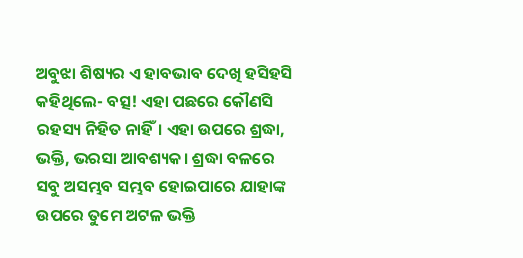ଅବୁଝା ଶିଷ୍ୟର ଏ ହାବଭାବ ଦେଖି ହସିହସି କହିଥିଲେ- ବତ୍ସ! ଏହା ପଛରେ କୌଣସି ରହସ୍ୟ ନିହିତ ନାହିଁ। ଏହା ଉପରେ ଶ୍ରଦ୍ଧା, ଭକ୍ତି, ଭରସା ଆବଶ୍ୟକ। ଶ୍ରଦ୍ଧା ବଳରେ ସବୁ ଅସମ୍ଭବ ସମ୍ଭବ ହୋଇପାରେ ଯାହାଙ୍କ ଉପରେ ତୁମେ ଅଟଳ ଭକ୍ତି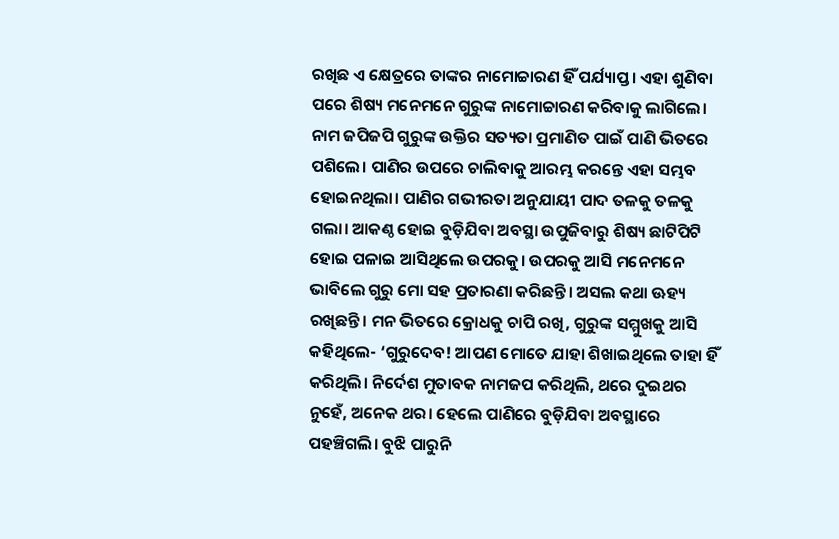ରଖିଛ ଏ କ୍ଷେତ୍ରରେ ତାଙ୍କର ନାମୋଚ୍ଚାରଣ ହିଁ ପର୍ଯ୍ୟାପ୍ତ। ଏହା ଶୁଣିବା ପରେ ଶିଷ୍ୟ ମନେମନେ ଗୁରୁଙ୍କ ନାମୋଚ୍ଚାରଣ କରିବାକୁ ଲାଗିଲେ। ନାମ ଜପିଜପି ଗୁରୁଙ୍କ ଉକ୍ତିର ସତ୍ୟତା ପ୍ରମାଣିତ ପାଇଁ ପାଣି ଭିତରେ ପଶିଲେ। ପାଣିର ଉପରେ ଚାଲିବାକୁ ଆରମ୍ଭ କରନ୍ତେ ଏହା ସମ୍ଭବ ହୋଇନଥିଲା। ପାଣିର ଗଭୀରତା ଅନୁଯାୟୀ ପାଦ ତଳକୁ ତଳକୁ ଗଲା। ଆକଣ୍ଠ ହୋଇ ବୁଡ଼ିଯିବା ଅବସ୍ଥା ଉପୁଜିବାରୁ ଶିଷ୍ୟ ଛାଟିପିଟି ହୋଇ ପଳାଇ ଆସିଥିଲେ ଉପରକୁ। ଉପରକୁ ଆସି ମନେମନେ ଭାବିଲେ ଗୁରୁ ମୋ ସହ ପ୍ରତାରଣା କରିଛନ୍ତି। ଅସଲ କଥା ଊହ୍ୟ ରଖିଛନ୍ତି। ମନ ଭିତରେ କ୍ରୋଧକୁ ଚାପି ରଖି, ଗୁରୁଙ୍କ ସମ୍ମୁଖକୁ ଆସି କହିଥିଲେ- ‘ଗୁରୁଦେବ! ଆପଣ ମୋତେ ଯାହା ଶିଖାଇଥିଲେ ତାହା ହିଁ କରିଥିଲି। ନିର୍ଦେଶ ମୁତାବକ ନାମଜପ କରିଥିଲି, ଥରେ ଦୁଇଥର ନୁହେଁ, ଅନେକ ଥର। ହେଲେ ପାଣିରେ ବୁଡ଼ିଯିବା ଅବସ୍ଥାରେ ପହଞ୍ଚିଗଲି। ବୁଝି ପାରୁନି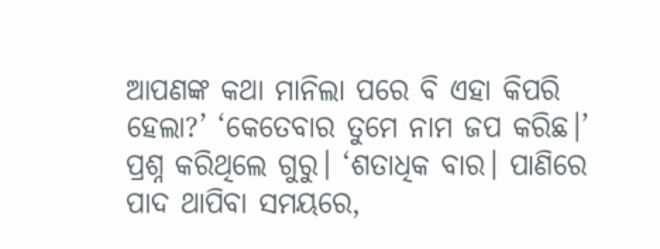ଆପଣଙ୍କ କଥା ମାନିଲା ପରେ ବି ଏହା କିପରି ହେଲା?’ ‘କେତେବାର ତୁମେ ନାମ ଜପ କରିଛ।’ ପ୍ରଶ୍ନ କରିଥିଲେ ଗୁରୁ। ‘ଶତାଧିକ ବାର। ପାଣିରେ ପାଦ ଥାପିବା ସମୟରେ,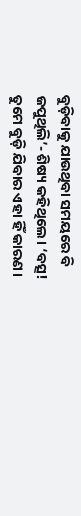ବୁଡ଼ିବାକୁ ଯାଉଥିବା ସମୟରେ ବି ଜପୁଥିଲି’- ଶିଷ୍ୟ କହିଥିଲେ। ‘ବତ୍ସ! ତୁମେ ବୁଡ଼ି ଯିବାର ଏହା ହିଁ କାରଣ।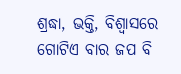ଶ୍ରଦ୍ଧା, ଭକ୍ତି, ବିଶ୍ବାସରେ ଗୋଟିଏ ବାର ଜପ ବି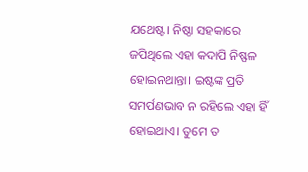ଯଥେଷ୍ଟ। ନିଷ୍ଠା ସହକାରେ ଜପିଥିଲେ ଏହା କଦାପି ନିଷ୍ଫଳ ହୋଇନଥାନ୍ତା। ଇଷ୍ଟଙ୍କ ପ୍ରତି ସମର୍ପଣଭାବ ନ ରହିଲେ ଏହା ହିଁ ହୋଇଥାଏ। ତୁମେ ତ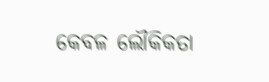କେବଳ ଲୌକିକତା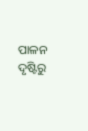ପାଳନ ଦୃଷ୍ଟିରୁ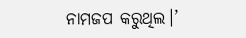ନାମଜପ କରୁଥିଲ।’